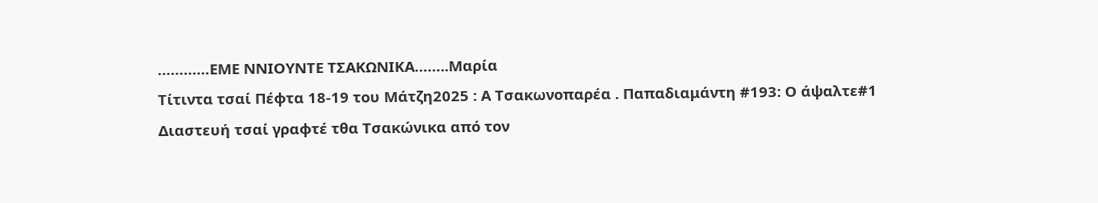…………ΕΜΕ ΝΝΙΟΥΝΤΕ ΤΣΑΚΩΝΙΚΑ……..Μαρία
Τίτιντα τσαί Πέφτα 18-19 του Μάτζη2025 : Α Τσακωνοπαρέα . Παπαδιαμάντη #193: Ο άψαλτε#1
Διαστευή τσαί γραφτέ τθα Τσακώνικα από τον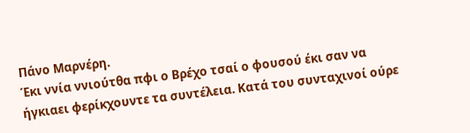Πάνο Μαρνέρη.
Έκι ννία ννιούτθα πφι ο Βρέχο τσαί ο φουσού έκι σαν να ήγκιαει φερίκχουντε τα συντέλεια. Κατά του συνταχινοί ούρε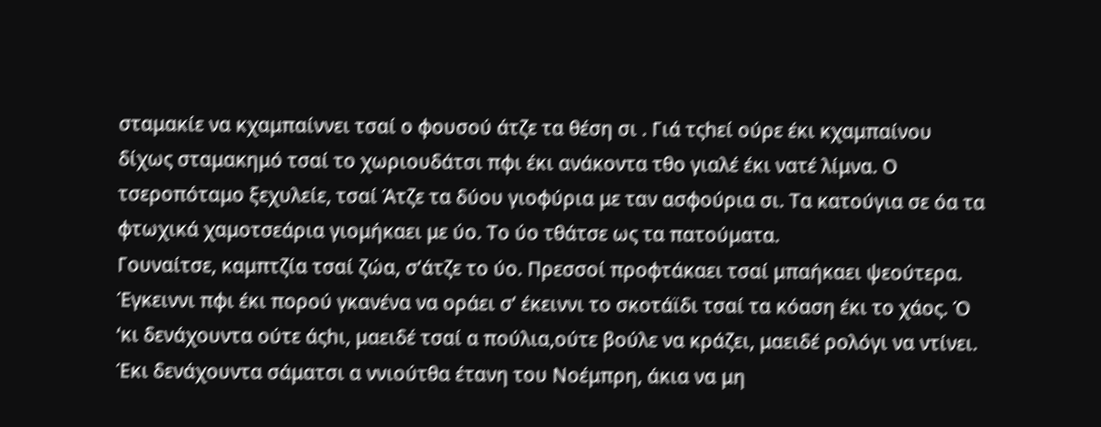σταμακίε να κχαμπαίννει τσαί ο φουσού άτζε τα θέση σι . Γιά τςhεί ούρε έκι κχαμπαίνου δίχως σταμακημό τσαί το χωριουδάτσι πφι έκι ανάκοντα τθο γιαλέ έκι νατέ λίμνα. Ο τσεροπόταμο ξεχυλείε, τσαί Άτζε τα δύου γιοφύρια με ταν ασφούρια σι. Τα κατούγια σε όα τα φτωχικά χαμοτσεάρια γιομήκαει με ύο. Το ύο τθάτσε ως τα πατούματα.
Γουναίτσε, καμπτζία τσαί ζώα, σ’άτζε το ύο. Πρεσσοί προφτάκαει τσαί μπαήκαει ψεούτερα. Έγκειννι πφι έκι πορού γκανένα να οράει σ’ έκειννι το σκοτάϊδι τσαί τα κόαση έκι το χάος. Ό ‘κι δενάχουντα ούτε άςhι, μαειδέ τσαί α πούλια,ούτε βούλε να κράζει, μαειδέ ρολόγι να ντίνει. Έκι δενάχουντα σάματσι α ννιούτθα έτανη του Νοέμπρη, άκια να μη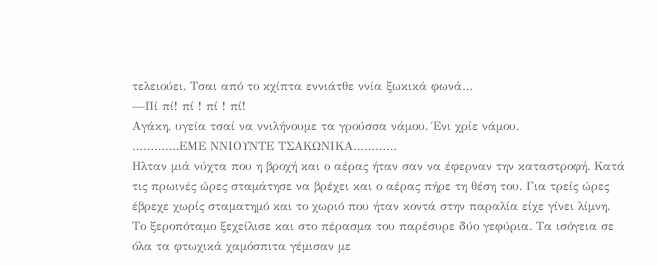τελειούει. Τσαι από το κχίπτα εννιάτθε ννία ξωκικά φωνά…
—Πί πί! πί ! πί ! πί!
Αγάκη, υγεία τσαί να ννιλήνουμε τα γρούσσα νάμου. Ένι χρίε νάμου.
………….ΕΜΕ ΝΝΙΟΥΝΤΕ ΤΣΑΚΩΝΙΚΑ…………
Ηλταν μιά νύχτα που η βροχή και ο αέρας ήταν σαν να έφερναν την καταστροφή. Κατά τις πρωινές ώρες σταμάτησε να βρέχει και ο αέρας πήρε τη θέση του. Για τρείς ώρες έβρεχε χωρίς σταματημό και το χωριό που ήταν κοντά στην παραλία είχε γίνει λίμνη.
Το ξεροπόταμο ξεχείλισε και στο πέρασμα του παρέσυρε δύο γεφύρια. Τα ισόγεια σε όλα τα φτωχικά χαμόσπιτα γέμισαν με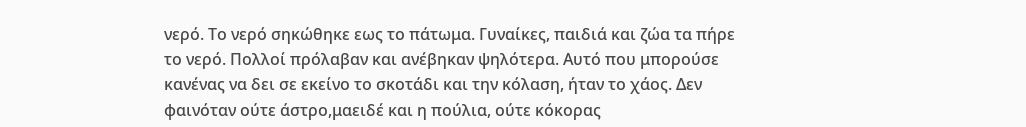νερό. Το νερό σηκώθηκε εως το πάτωμα. Γυναίκες, παιδιά και ζώα τα πήρε το νερό. Πολλοί πρόλαβαν και ανέβηκαν ψηλότερα. Αυτό που μπορούσε κανένας να δει σε εκείνο το σκοτάδι και την κόλαση, ήταν το χάος. Δεν φαινόταν ούτε άστρο,μαειδέ και η πούλια, ούτε κόκορας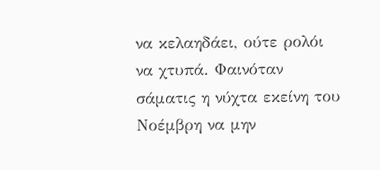να κελαηδάει, ούτε ρολόι να χτυπά. Φαινόταν σάματις η νύχτα εκείνη του Νοέμβρη να μην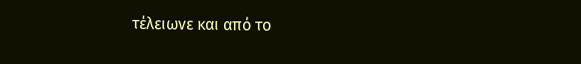τέλειωνε και από το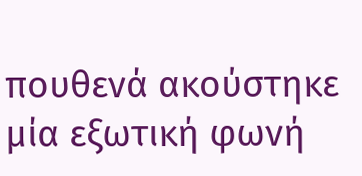πουθενά ακούστηκε μία εξωτική φωνή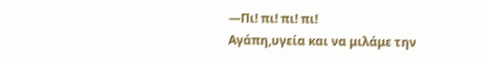—Πι! πι! πι! πι!
Αγάπη,υγεία και να μιλάμε την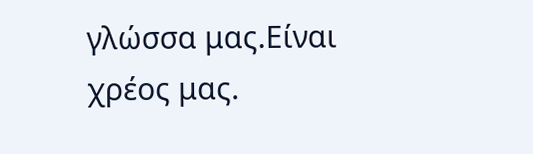γλώσσα μας.Είναι χρέος μας.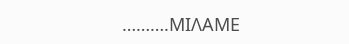……….ΜΙΛΑΜΕ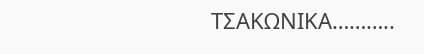ΤΣΑΚΩΝΙΚΑ………..